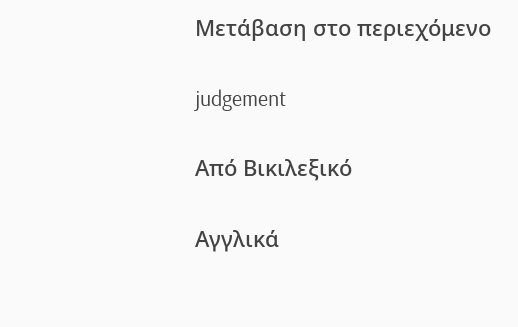Μετάβαση στο περιεχόμενο

judgement

Από Βικιλεξικό

Αγγλικά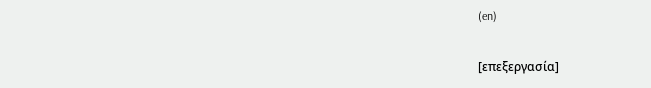(en)

[επεξεργασία]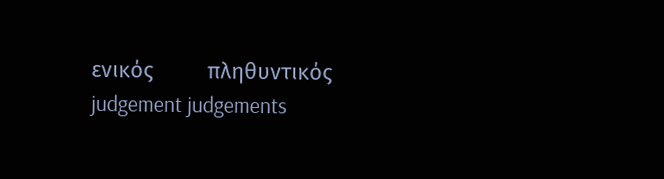ενικός         πληθυντικός
judgement judgements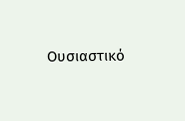Ουσιαστικό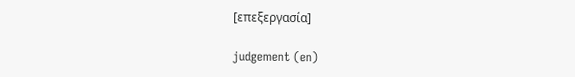[επεξεργασία]

judgement (en)